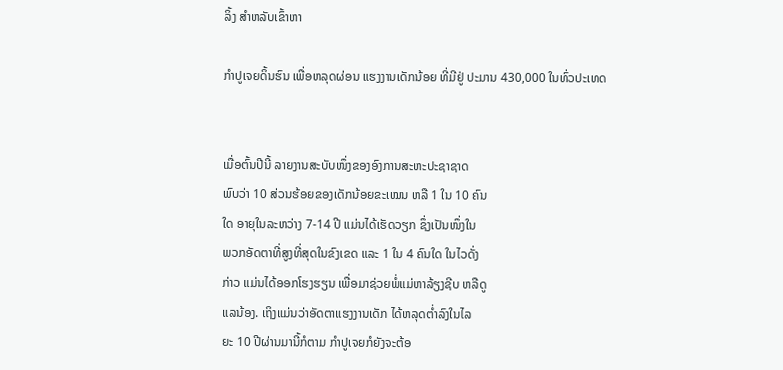ລິ້ງ ສຳຫລັບເຂົ້າຫາ

ກຳປູເຈຍດິ້ນຮົນ ເພື່ອຫລຸດຜ່ອນ ແຮງງານເດັກນ້ອຍ ທີ່ມີຢູ່ ປະມານ 430,000 ໃນທົ່ວປະເທດ


ເມື່ອຕົ້ນປີນີ້ ລາຍງານສະບັບໜຶ່ງຂອງອົງການສະຫະປະຊາຊາດ
ພົບວ່າ 10 ສ່ວນຮ້ອຍຂອງເດັກນ້ອຍຂະເໝນ ຫລື 1 ໃນ 10 ຄົນ
ໃດ ອາຍຸໃນລະຫວ່າງ 7-14 ປີ ແມ່ນໄດ້ເຮັດວຽກ ຊຶ່ງເປັນໜຶ່ງໃນ
ພວກອັດຕາທີ່ສູງທີ່ສຸດໃນຂົງເຂດ ແລະ 1 ໃນ 4 ຄົນໃດ ໃນໄວດັ່ງ
ກ່າວ ແມ່ນໄດ້ອອກໂຮງຮຽນ ເພື່ອມາຊ່ວຍພໍ່ແມ່ຫາລ້ຽງຊີບ ຫລືດູ
ແລນ້ອງ. ເຖິງແມ່ນວ່າອັດຕາແຮງງານເດັກ ໄດ້ຫລຸດຕ່ຳລົງໃນໄລ
ຍະ 10 ປີຜ່ານມານີ້ກໍຕາມ ກຳປູເຈຍກໍຍັງຈະຕ້ອ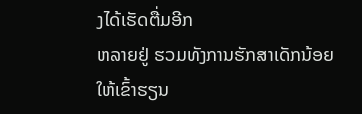ງໄດ້ເຮັດຕື່ມອີກ
ຫລາຍຢູ່ ຮວມທັງການຮັກສາເດັກນ້ອຍ ໃຫ້ເຂົ້າຮຽນ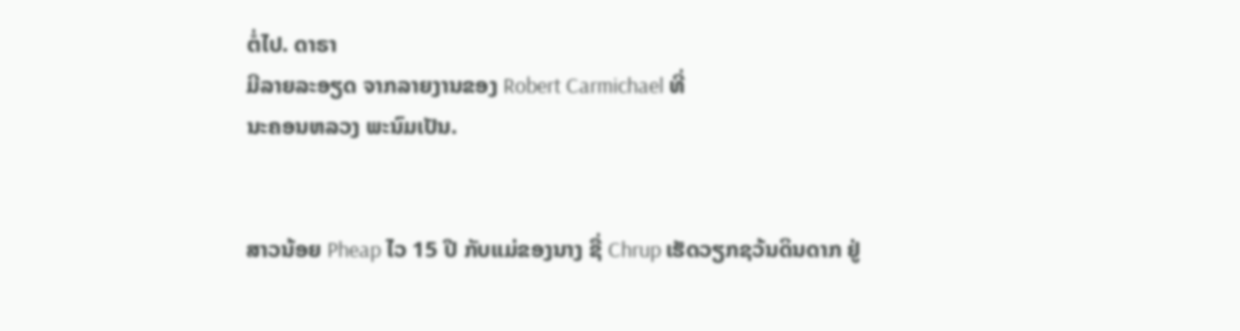ຕໍ່ໄປ. ດາຣາ
ມີລາຍລະອຽດ ຈາກລາຍງານຂອງ Robert Carmichael ທີ່
ນະຄອນຫລວງ ພະນົມເປັນ.


ສາວນ້ອຍ Pheap ໄວ 15 ປີ ກັບແມ່ຂອງນາງ ຊື່ Chrup ເຮັດວຽກຊວ້ນດິນດາກ ຢູ່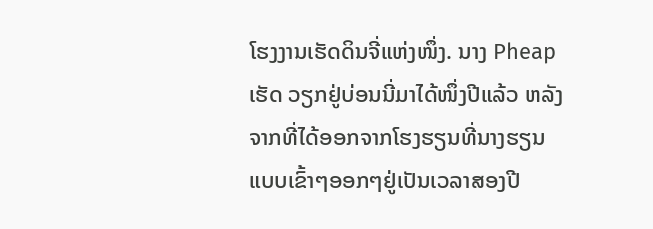ໂຮງງານເຮັດດິນຈີ່ແຫ່ງໜຶ່ງ. ນາງ Pheap ເຮັດ ວຽກຢູ່ບ່ອນນີ່ມາໄດ້ໜຶ່ງປີແລ້ວ ຫລັງຈາກທີ່ໄດ້ອອກຈາກໂຮງຮຽນທີ່ນາງຮຽນ ແບບເຂົ້າໆອອກໆຢູ່ເປັນເວລາສອງປີ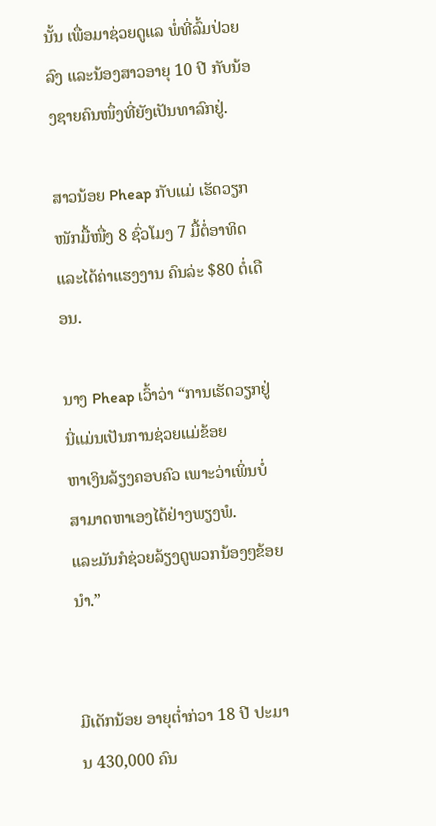ນັ້ນ ເພື່ອມາຊ່ວຍດູແລ ພໍ່ທີ່ລົ້ມປ່ວຍລົງ ແລະນ້ອງສາວອາຍຸ 10 ປີ ກັບນ້ອງຊາຍຄົນໜຶ່ງທີ່ຍັງເປັນທາລົກຢູ່.

ສາວນ້ອຍ Pheap ກັບແມ່ ເຮັດວຽກໜັກມື້ໜື່ງ 8 ຊົ່ວໂມງ 7 ມື້ຕໍ່ອາທິດ ແລະໄດ້ຄ່າແຮງງານ ຄົນລ່ະ $80 ຕໍ່ເດືອນ.

ນາງ Pheap ເວົ້າວ່າ “ການເຮັດວຽກຢູ່ນີ່ແມ່ນເປັນການຊ່ວຍແມ່ຂ້ອຍ
ຫາເງິນລ້ຽງຄອບຄົວ ເພາະວ່າເພິ່ນບໍ່ສາມາດຫາເອງໄດ້ຢ່າງພຽງພໍ.
ແລະມັນກໍຊ່ວຍລ້ຽງດູພວກນ້ອງໆຂ້ອຍນຳ.”


ມີເດັກນ້ອຍ ອາຍຸຕ່ຳກ່ວາ 18 ປີ ປະມານ 430,000 ຄົນ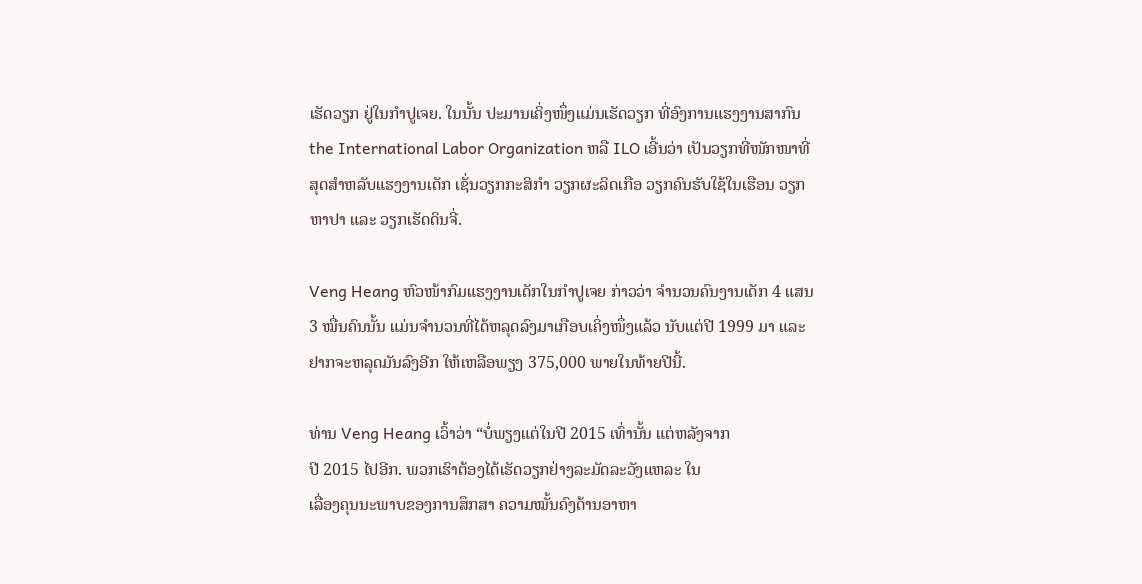ເຮັດວຽກ ຢູ່ໃນກຳປູເຈຍ. ໃນນັ້ນ ປະມານເຄິ່ງໜຶ່ງແມ່ນເຮັດວຽກ ທີ່ອົງການແຮງງານສາກົນ the International Labor Organization ຫລື ILO ເອີ້ນວ່າ ເປັນວຽກທີ່ໜັກໜາທີ່ສຸດສຳຫລັບແຮງງານເດັກ ເຊັ່ນວຽກກະສິກຳ ວຽກຜະລິດເກືອ ວຽກຄົນຮັບໃຊ້ໃນເຮືອນ ວຽກຫາປາ ແລະ ວຽກເຮັດດິນຈີ່.

Veng Heang ຫົວໜ້າກົມແຮງງານເດັກໃນກຳປູເຈຍ ກ່າວວ່າ ຈຳນວນຄົນງານເດັກ 4 ແສນ 3 ໝື່ນຄົນນັ້ນ ແມ່ນຈຳນວນທີ່ໄດ້ຫລຸດລົງມາເກືອບເຄິ່ງໜຶ່ງແລ້ວ ນັບແຕ່ປີ 1999 ມາ ແລະຢາກຈະຫລຸດມັນລົງອີກ ໃຫ້ເຫລືອພຽງ 375,000 ພາຍໃນທ້າຍປີນີ້.

ທ່ານ Veng Heang ເວົ້າວ່າ “ບໍ່ພຽງແຕ່ໃນປີ 2015 ເທົ່ານັ້ນ ແຕ່ຫລັງຈາກ
ປີ 2015 ໄປອີກ. ພວກເຮົາຕ້ອງໄດ້ເຮັດວຽກຢ່າງລະມັດລະວັງແຫລະ ໃນ
ເລື່ອງຄຸນນະພາບຂອງການສຶກສາ ຄວາມໝັ້ນຄົງດ້ານອາຫາ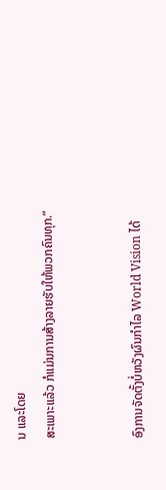ນ ແລະໂດຍ
ສະເພາະແລ້ວ ກໍແມ່ນການສ້າງລາຍຮັບໃຫ້ພວກຄົນທຸກ.”


ອົງການຈັດຕັ້ງບໍ່ຫວັງຜົນກຳໄລ World Vision ໄດ້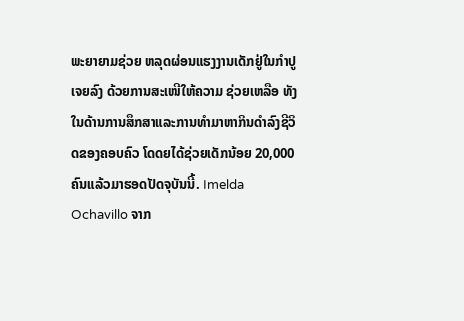ພະຍາຍາມຊ່ວຍ ຫລຸດຜ່ອນແຮງງານເດັກຢູ່ໃນກຳປູເຈຍລົງ ດ້ວຍການສະເໜີໃຫ້ຄວາມ ຊ່ວຍເຫລືອ ທັງໃນດ້ານການສຶກສາແລະການທຳມາຫາກິນດຳລົງຊີວິດຂອງຄອບຄົວ ໂດດຍໄດ້ຊ່ວຍເດັກນ້ອຍ 20,000 ຄົນແລ້ວມາຮອດປັດຈຸບັນນີ້. Imelda Ochavillo ຈາກ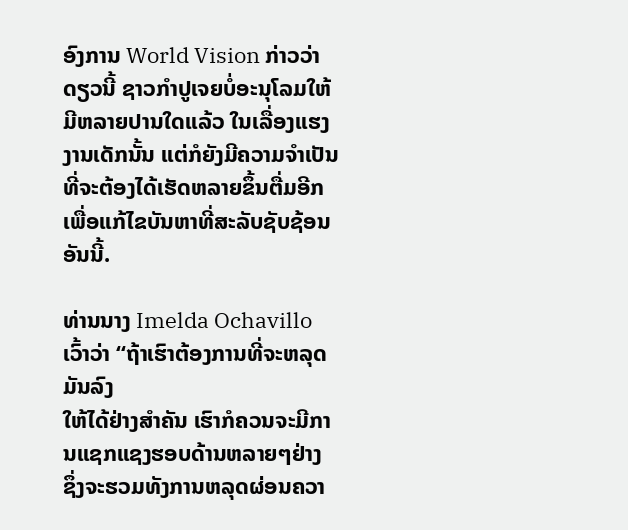ອົງການ World Vision ກ່າວວ່າ ດຽວນີ້ ຊາວກຳປູເຈຍບໍ່ອະນຸໂລມໃຫ້ມີຫລາຍປານໃດແລ້ວ ໃນເລື່ອງແຮງງານເດັກນັ້ນ ແຕ່ກໍຍັງມີຄວາມຈຳເປັນທີ່ຈະຕ້ອງໄດ້ເຮັດຫລາຍຂຶ້ນຕື່ມອີກ ເພື່ອແກ້ໄຂບັນຫາທີ່ສະລັບຊັບຊ້ອນອັນນີ້.

ທ່ານນາງ Imelda Ochavillo ເວົ້າວ່າ “ຖ້າເຮົາຕ້ອງການທີ່ຈະຫລຸດມັນລົງ
ໃຫ້ໄດ້ຢ່າງສຳຄັນ ເຮົາກໍຄວນຈະມີການແຊກແຊງຮອບດ້ານຫລາຍໆຢ່າງ
ຊຶ່ງຈະຮວມທັງການຫລຸດຜ່ອນຄວາ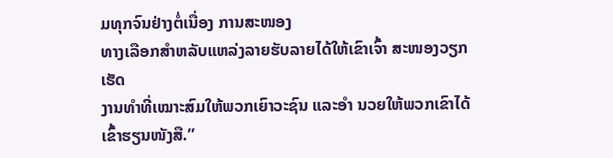ມທຸກຈົນຢ່າງຕໍ່ເນື່ອງ ການສະໜອງ
ທາງເລືອກສຳຫລັບແຫລ່ງລາຍຮັບລາຍໄດ້ໃຫ້ເຂົາເຈົ້າ ສະໜອງວຽກເຮັດ
ງານທຳທີ່ເໝາະສົມໃຫ້ພວກເຍົາວະຊົນ ແລະອຳ ນວຍໃຫ້ພວກເຂົາໄດ້
ເຂົ້າຮຽນໜັງສື.”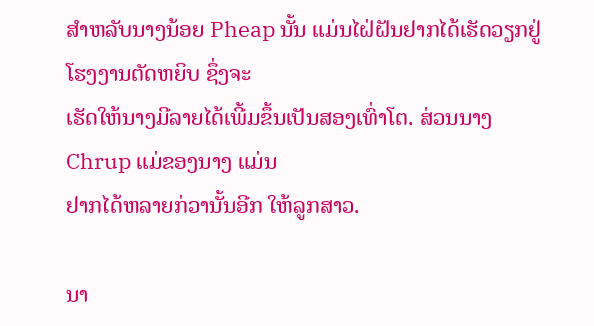ສຳຫລັບນາງນ້ອຍ Pheap ນັ້ນ ແມ່ນໄຝ່ຝັນຢາກໄດ້ເຮັດວຽກຢູ່ໂຮງງານຕັດຫຍິບ ຊຶ່ງຈະ
ເຮັດໃຫ້ນາງມີລາຍໄດ້ເພີ້ມຂຶ້ນເປັນສອງເທົ່າໂຕ. ສ່ວນນາງ Chrup ແມ່ຂອງນາງ ແມ່ນ
ຢາກໄດ້ຫລາຍກ່ວານັ້ນອີກ ໃຫ້ລູກສາວ.

ນາ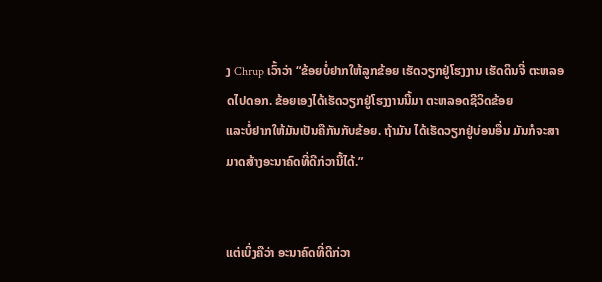ງ Chrup ເວົ້າວ່າ “ຂ້ອຍບໍ່ຢາກໃຫ້ລູກຂ້ອຍ ເຮັດວຽກຢູ່ໂຮງງານ ເຮັດດິນຈີ່ ຕະຫລອດໄປດອກ. ຂ້ອຍເອງໄດ້ເຮັດວຽກຢູ່ໂຮງງານນີ້ມາ ຕະຫລອດຊີວິດຂ້ອຍ
ແລະບໍ່ຢາກໃຫ້ມັນເປັນຄືກັນກັບຂ້ອຍ. ຖ້າມັນ ໄດ້ເຮັດວຽກຢູ່ບ່ອນອື່ນ ມັນກໍຈະສາມາດສ້າງອະນາຄົດທີ່ດີກ່ວານີ້ໄດ້.”


ແຕ່ເບິ່ງຄືວ່າ ອະນາຄົດທີ່ດີກ່ວາ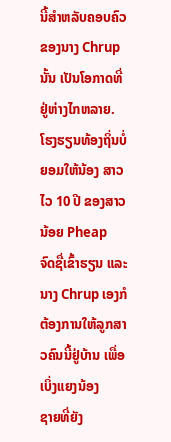ນີ້ສຳຫລັບຄອບຄົວຂອງນາງ Chrup ນັ້ນ ເປັນໂອກາດທີ່
ຢູ່ຫ່າງໄກຫລາຍ. ໂຮງຮຽນທ້ອງຖິ່ນບໍ່ຍອມໃຫ້ນ້ອງ ສາວ ໄວ 10 ປີ ຂອງສາວນ້ອຍ Pheap
ຈົດຊື່ເຂົ້າຮຽນ ແລະນາງ Chrup ເອງກໍຕ້ອງການໃຫ້ລູກສາວຄົນນີ້ຢູ່ບ້ານ ເພື່ອເບິ່ງແຍງນ້ອງ
ຊາຍທີ່ຍັງ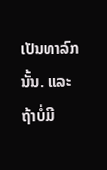ເປັນທາລົກນັ້ນ. ແລະຖ້າບໍ່ມີ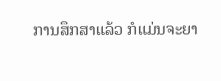ການສຶກສາແລ້ວ ກໍແມ່ນຈະຍາ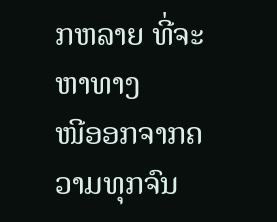ກຫລາຍ ທີ່ຈະຫາທາງ
ໜີອອກຈາກຄວາມທຸກຈົນ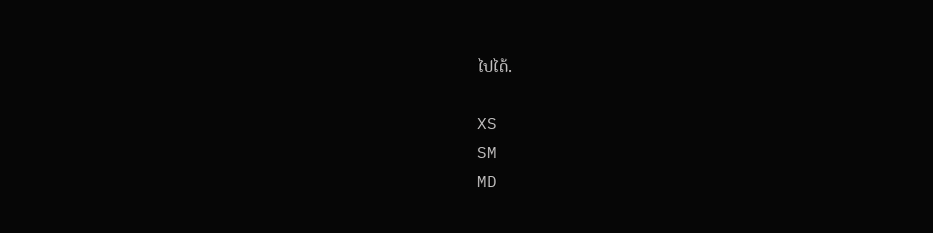ໄປໄດ້.

XS
SM
MD